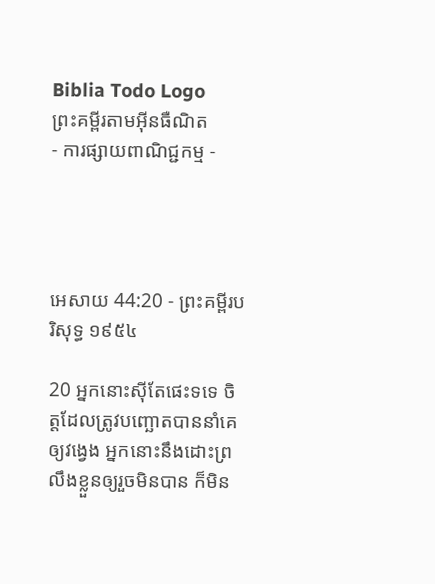Biblia Todo Logo
ព្រះគម្ពីរតាមអ៊ីនធឺណិត
- ការផ្សាយពាណិជ្ជកម្ម -




អេសាយ 44:20 - ព្រះគម្ពីរបរិសុទ្ធ ១៩៥៤

20 អ្នកនោះស៊ីតែផេះទទេ ចិត្តដែលត្រូវបញ្ឆោតបាននាំគេឲ្យវង្វេង អ្នកនោះនឹងដោះព្រលឹងខ្លួនឲ្យរួចមិនបាន ក៏មិន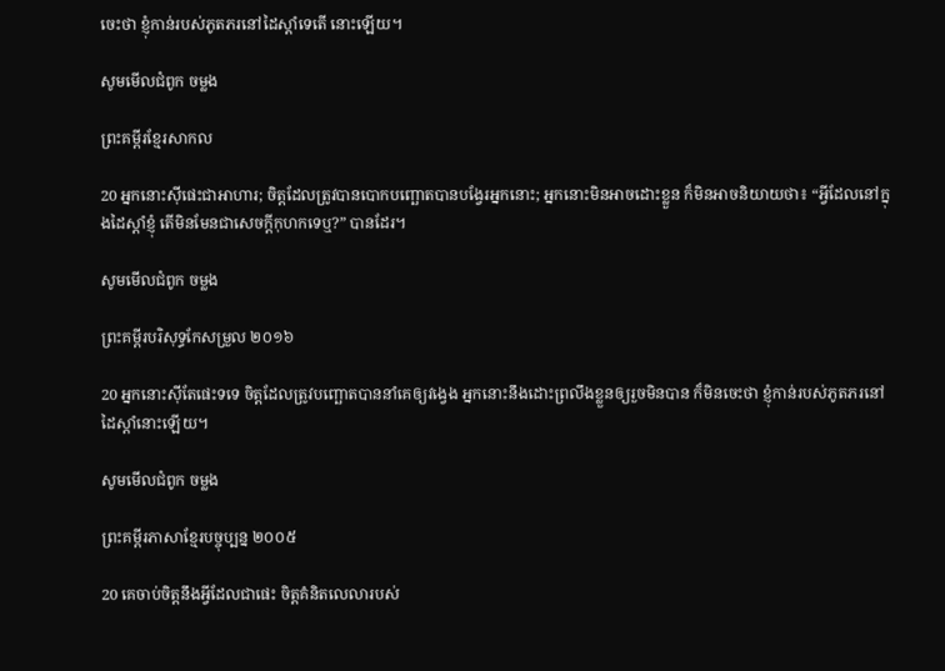ចេះថា ខ្ញុំកាន់របស់ភូត‌ភរនៅដៃស្តាំទេតើ នោះឡើយ។

សូមមើលជំពូក ចម្លង

ព្រះគម្ពីរខ្មែរសាកល

20 អ្នកនោះស៊ីផេះជាអាហារ; ចិត្តដែលត្រូវបានបោកបញ្ឆោតបានបង្វែរអ្នកនោះ; អ្នកនោះមិនអាចដោះខ្លួន ក៏មិនអាចនិយាយថា៖ “អ្វីដែលនៅក្នុងដៃស្ដាំខ្ញុំ តើមិនមែនជាសេចក្ដីកុហកទេឬ?” បានដែរ។

សូមមើលជំពូក ចម្លង

ព្រះគម្ពីរបរិសុទ្ធកែសម្រួល ២០១៦

20 អ្នកនោះស៊ីតែផេះទទេ ចិត្តដែលត្រូវបញ្ឆោតបាននាំគេឲ្យវង្វេង អ្នកនោះនឹងដោះព្រលឹងខ្លួនឲ្យរួចមិនបាន ក៏មិនចេះថា ខ្ញុំកាន់របស់ភូត‌ភរនៅដៃស្តាំនោះឡើយ។

សូមមើលជំពូក ចម្លង

ព្រះគម្ពីរភាសាខ្មែរបច្ចុប្បន្ន ២០០៥

20 គេចាប់ចិត្តនឹងអ្វីដែលជាផេះ ចិត្តគំនិតលេលារបស់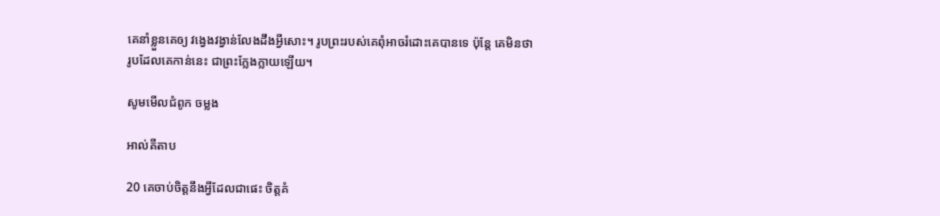គេនាំខ្លួនគេឲ្យ វង្វេងវង្វាន់លែងដឹងអ្វីសោះ។ រូបព្រះរបស់គេពុំអាចរំដោះគេបានទេ ប៉ុន្តែ គេមិនថា រូបដែលគេកាន់នេះ ជាព្រះក្លែង‌ក្លាយឡើយ។

សូមមើលជំពូក ចម្លង

អាល់គីតាប

20 គេចាប់ចិត្តនឹងអ្វីដែលជាផេះ ចិត្តគំ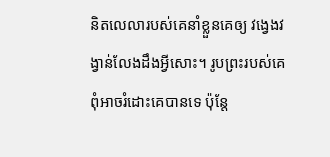និតលេលារបស់គេនាំខ្លួនគេឲ្យ វង្វេងវង្វាន់លែងដឹងអ្វីសោះ។ រូបព្រះរបស់គេពុំអាចរំដោះគេបានទេ ប៉ុន្តែ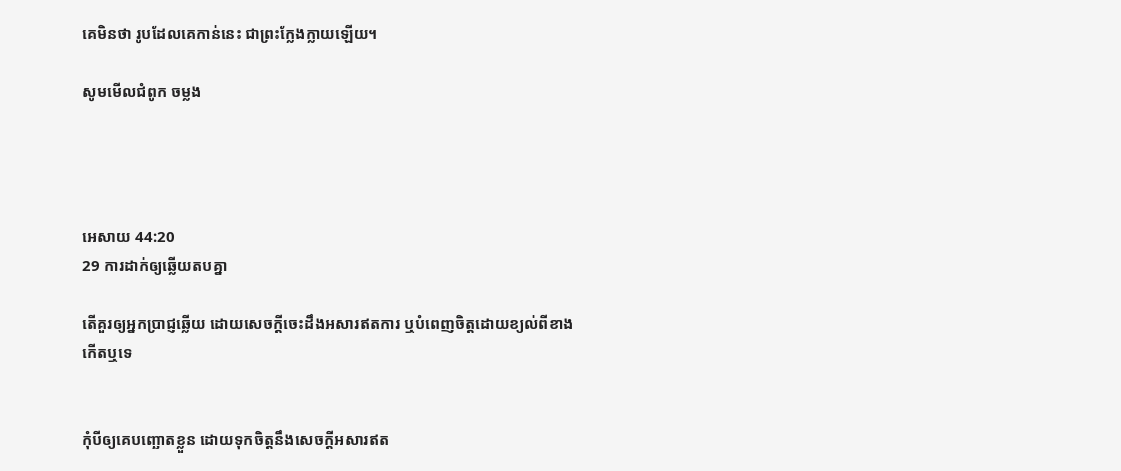គេមិនថា រូបដែលគេកាន់នេះ ជាព្រះក្លែង‌ក្លាយឡើយ។

សូមមើលជំពូក ចម្លង




អេសាយ 44:20
29 ការដាក់ឲ្យឆ្លើយតបគ្នា

តើគួរឲ្យអ្នកប្រាជ្ញឆ្លើយ ដោយសេចក្ដីចេះដឹងអសារឥតការ ឬបំពេញចិត្តដោយខ្យល់ពីខាងកើតឬទេ


កុំបីឲ្យគេបញ្ឆោតខ្លួន ដោយទុកចិត្តនឹងសេចក្ដីអសារឥត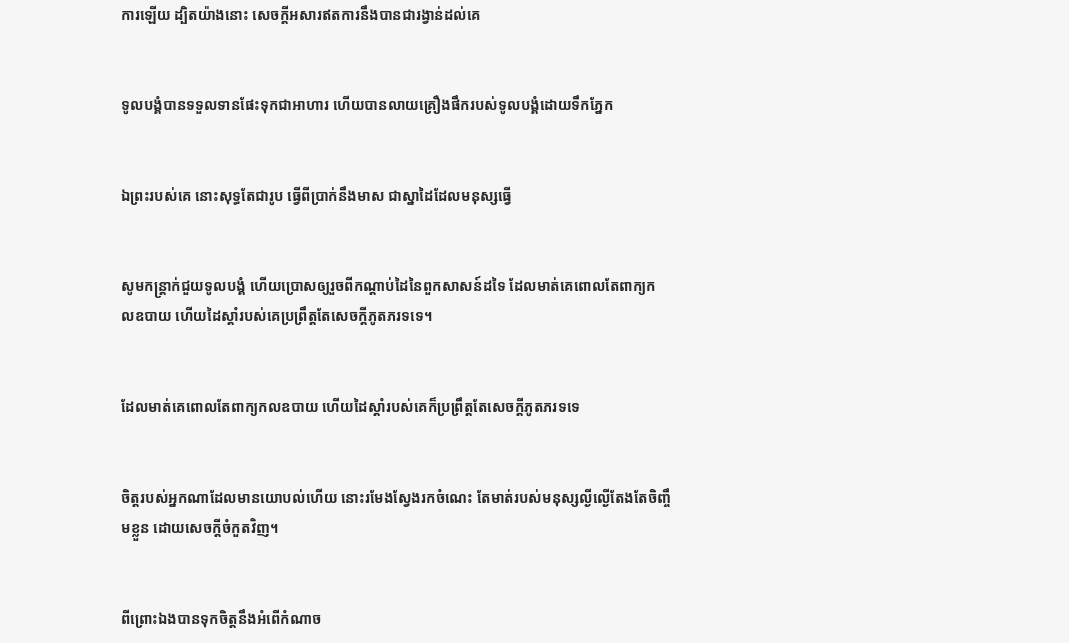ការឡើយ ដ្បិតយ៉ាងនោះ សេចក្ដីអសារឥតការនឹងបានជារង្វាន់ដល់គេ


ទូលបង្គំបានទទួលទានផែះទុកជាអាហារ ហើយបានលាយគ្រឿងផឹករបស់ទូលបង្គំដោយទឹកភ្នែក


ឯព្រះរបស់គេ នោះសុទ្ធតែជារូប ធ្វើពីប្រាក់នឹងមាស ជាស្នាដៃដែលមនុស្សធ្វើ


សូមកន្ត្រាក់ជួយទូលបង្គំ ហើយប្រោសឲ្យរួចពីកណ្តាប់ដៃនៃពួកសាសន៍ដទៃ ដែលមាត់គេពោលតែពាក្យកល‌ឧបាយ ហើយដៃស្តាំរបស់គេប្រព្រឹត្តតែសេចក្ដីភូត‌ភរទទេ។


ដែលមាត់គេពោលតែពាក្យកល‌ឧបាយ ហើយដៃស្តាំរបស់គេក៏ប្រព្រឹត្តតែសេចក្ដីភូត‌ភរទទេ


ចិត្តរបស់អ្នកណាដែលមានយោបល់ហើយ នោះរមែងស្វែងរកចំណេះ តែមាត់របស់មនុស្សល្ងី‌ល្ងើតែង‌តែចិញ្ចឹមខ្លួន ដោយសេចក្ដីចំកួតវិញ។


ពីព្រោះឯងបានទុកចិត្តនឹងអំពើកំណាច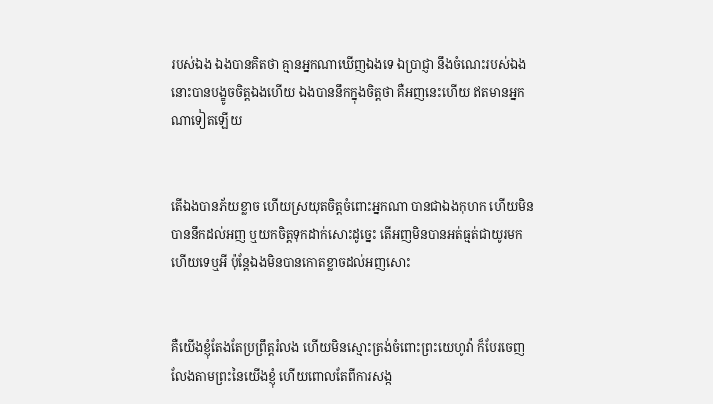របស់ឯង ឯងបានគិតថា គ្មានអ្នកណាឃើញឯងទេ ឯប្រាជ្ញា នឹងចំណេះរបស់ឯង នោះបានបង្ខូចចិត្តឯងហើយ ឯងបាននឹកក្នុងចិត្តថា គឺអញនេះហើយ ឥតមានអ្នកណាទៀតឡើយ


តើឯងបានភ័យខ្លាច ហើយស្រយុតចិត្តចំពោះអ្នកណា បានជាឯងកុហក ហើយមិនបាននឹកដល់អញ ឬយកចិត្តទុកដាក់សោះដូច្នេះ តើអញមិនបានអត់‌ធ្មត់ជាយូរមកហើយទេឬអី ប៉ុន្តែឯងមិនបានកោត‌ខ្លាចដល់អញសោះ


គឺយើងខ្ញុំតែង‌តែប្រព្រឹត្តរំលង ហើយមិនស្មោះ‌ត្រង់ចំពោះព្រះ‌យេហូវ៉ា ក៏បែរចេញលែងតាមព្រះនៃយើងខ្ញុំ ហើយពោលតែពីការសង្ក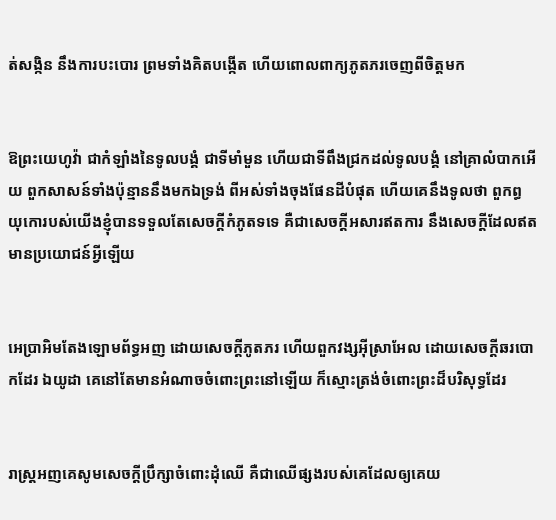ត់‌សង្កិន នឹងការបះ‌បោរ ព្រមទាំងគិតបង្កើត ហើយពោលពាក្យភូត‌ភរចេញពីចិត្តមក


ឱព្រះ‌យេហូវ៉ា ជាកំឡាំងនៃទូលបង្គំ ជាទីមាំ‌មួន ហើយជាទីពឹងជ្រកដល់ទូលបង្គំ នៅគ្រាលំបាកអើយ ពួកសាសន៍ទាំងប៉ុន្មាននឹងមកឯទ្រង់ ពីអស់ទាំងចុងផែនដីបំផុត ហើយគេនឹងទូលថា ពួកព្ធយុ‌កោរបស់យើងខ្ញុំបានទទួលតែសេចក្ដីកំភូតទទេ គឺជាសេចក្ដីអសារឥតការ នឹងសេចក្ដីដែលឥតមានប្រយោជន៍អ្វីឡើយ


អេប្រា‌អិមតែងឡោម‌ព័ទ្ធអញ ដោយសេចក្ដីភូត‌ភរ ហើយពួកវង្សអ៊ីស្រាអែល ដោយសេចក្ដីឆរ‌បោកដែរ ឯយូដា គេនៅតែមានអំណាចចំពោះព្រះនៅឡើយ ក៏ស្មោះ‌ត្រង់ចំពោះព្រះដ៏បរិសុទ្ធដែរ


រាស្ត្រអញគេសូមសេចក្ដីប្រឹក្សាចំពោះដុំឈើ គឺជាឈើផ្សងរបស់គេដែលឲ្យគេយ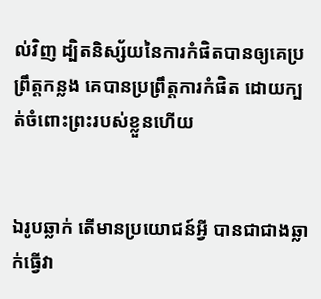ល់វិញ ដ្បិតនិស្ស័យនៃការកំផិតបានឲ្យគេប្រព្រឹត្តកន្លង គេបានប្រព្រឹត្តការកំផិត ដោយក្បត់ចំពោះព្រះរបស់ខ្លួនហើយ


ឯរូបឆ្លាក់ តើមានប្រយោជន៍អ្វី បានជាជាងឆ្លាក់ធ្វើវា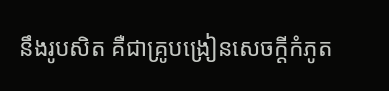នឹងរូបសិត គឺជាគ្រូបង្រៀនសេចក្ដីកំភូត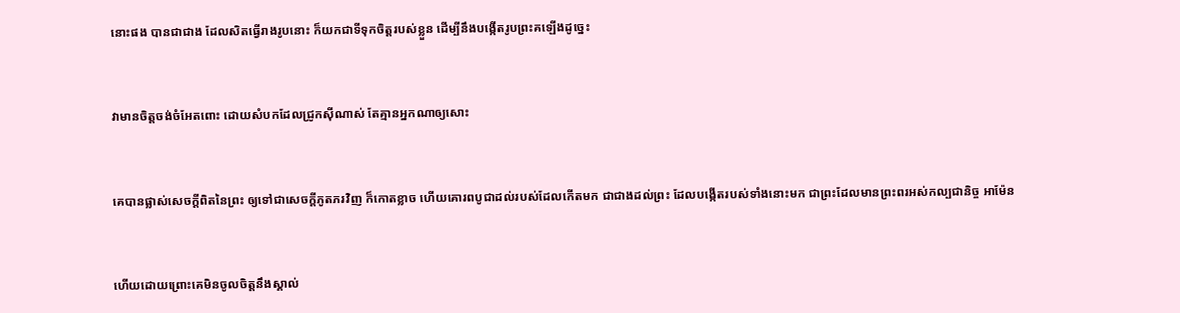នោះផង បានជាជាង ដែលសិតធ្វើរាងរូបនោះ ក៏យកជាទីទុកចិត្តរបស់ខ្លួន ដើម្បីនឹងបង្កើតរូបព្រះគឡើងដូច្នេះ


វាមានចិត្តចង់ចំអែតពោះ ដោយសំបកដែលជ្រូកស៊ីណាស់ តែគ្មានអ្នកណាឲ្យសោះ


គេបានផ្លាស់សេចក្ដីពិតនៃព្រះ ឲ្យទៅជាសេចក្ដីភូត‌ភរវិញ ក៏កោត‌ខ្លាច ហើយគោរពបូជាដល់របស់ដែលកើតមក ជាជាងដល់ព្រះ ដែលបង្កើតរបស់ទាំងនោះមក ជាព្រះដែលមានព្រះ‌ពរអស់‌កល្បជានិច្ច អាម៉ែន


ហើយដោយព្រោះគេមិនចូលចិត្តនឹងស្គាល់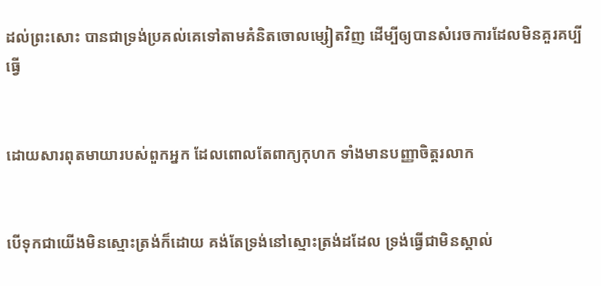ដល់ព្រះសោះ បានជាទ្រង់ប្រគល់គេទៅតាមគំនិតចោល‌ម្សៀតវិញ ដើម្បីឲ្យបានសំរេចការដែលមិនគួរគប្បីធ្វើ


ដោយ‌សារពុតមាយារបស់ពួកអ្នក ដែលពោលតែពាក្យកុហក ទាំងមានបញ្ញាចិត្តរលាក


បើទុកជាយើងមិនស្មោះ‌ត្រង់ក៏ដោយ គង់តែទ្រង់នៅស្មោះ‌ត្រង់ដដែល ទ្រង់ធ្វើជាមិនស្គាល់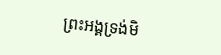ព្រះ‌អង្គទ្រង់មិ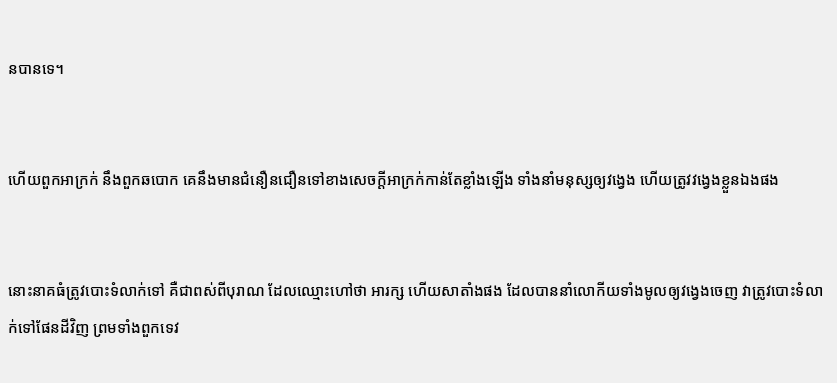នបានទេ។


ហើយពួកអាក្រក់ នឹងពួកឆ‌បោក គេនឹងមានជំនឿនជឿនទៅខាងសេចក្ដីអាក្រក់កាន់តែខ្លាំងឡើង ទាំងនាំមនុស្សឲ្យវង្វេង ហើយត្រូវវង្វេងខ្លួនឯងផង


នោះនាគធំត្រូវបោះទំលាក់ទៅ គឺជាពស់ពីបុរាណ ដែលឈ្មោះហៅថា អារក្ស ហើយសាតាំងផង ដែលបាននាំលោកីយទាំងមូលឲ្យវង្វេងចេញ វាត្រូវបោះទំលាក់ទៅផែនដីវិញ ព្រមទាំងពួកទេវ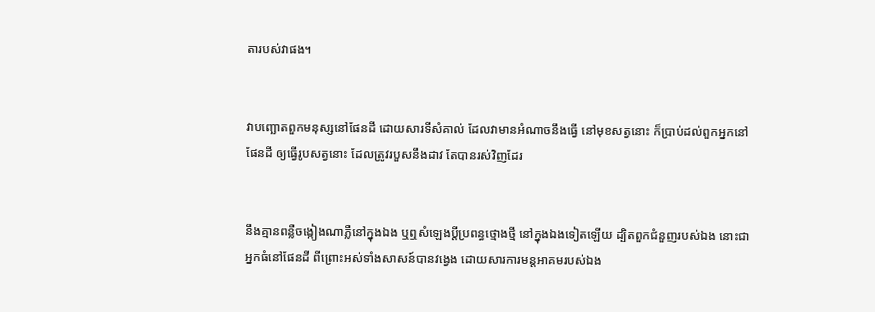តារបស់វាផង។


វាបញ្ឆោតពួកមនុស្សនៅផែនដី ដោយ‌សារទីសំគាល់ ដែលវាមានអំណាចនឹងធ្វើ នៅមុខសត្វនោះ ក៏ប្រាប់ដល់ពួកអ្នកនៅផែនដី ឲ្យធ្វើរូបសត្វនោះ ដែលត្រូវរបួសនឹងដាវ តែបានរស់វិញដែរ


នឹងគ្មានពន្លឺចង្កៀងណាភ្លឺនៅក្នុងឯង ឬឮសំឡេងប្ដីប្រពន្ធថ្មោង‌ថ្មី នៅក្នុងឯងទៀតឡើយ ដ្បិតពួកជំនួញរបស់ឯង នោះជាអ្នកធំនៅផែនដី ពីព្រោះអស់ទាំងសាសន៍បានវង្វេង ដោយ‌សារការមន្ត‌អាគមរបស់ឯង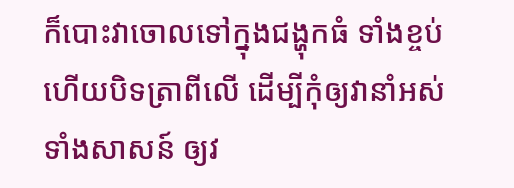ក៏បោះវាចោលទៅក្នុងជង្ហុកធំ ទាំងខ្ចប់ ហើយបិទត្រាពីលើ ដើម្បីកុំឲ្យវានាំអស់ទាំងសាសន៍ ឲ្យវ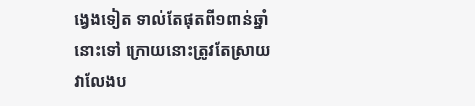ង្វេងទៀត ទាល់តែផុតពី១ពាន់ឆ្នាំនោះទៅ ក្រោយនោះត្រូវតែស្រាយវាលែងប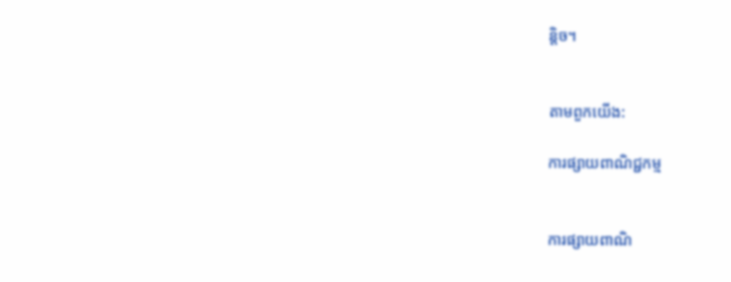ន្តិច។


តាមពួកយើង:

ការផ្សាយពាណិជ្ជកម្ម


ការផ្សាយពាណិ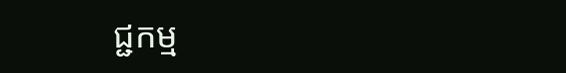ជ្ជកម្ម